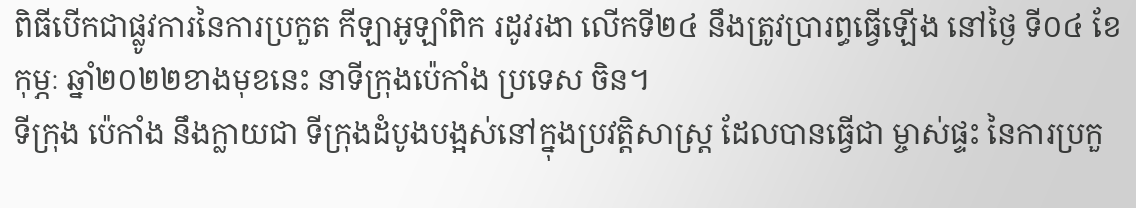ពិធីបើកជាផ្លូវការនៃការប្រកួត កីឡាអូឡាំពិក រដូវរងា លើកទី២៤ នឹងត្រូវប្រារព្ធធ្វើឡើង នៅថ្ងៃ ទី០៤ ខែកុម្ភៈ ឆ្នាំ២០២២ខាងមុខនេះ នាទីក្រុងប៉េកាំង ប្រទេស ចិន។
ទីក្រុង ប៉េកាំង នឹងក្លាយជា ទីក្រុងដំបូងបង្អស់នៅក្នុងប្រវត្តិសាស្រ្ត ដែលបានធ្វើជា ម្ចាស់ផ្ទះ នៃការប្រកួ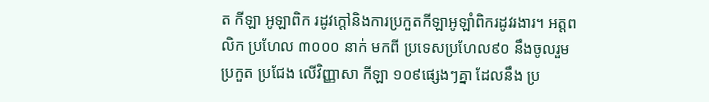ត កីឡា អូឡាពិក រដូវក្ដៅនិងការប្រកួតកីឡាអូឡាំពិករដូវរងារ។ អត្តពលិក ប្រហែល ៣០០០ នាក់ មកពី ប្រទេសប្រហែល៩០ នឹងចូលរួមប្រកួត ប្រជែង លើវិញ្ញាសា កីឡា ១០៩ផ្សេងៗគ្នា ដែលនឹង ប្រ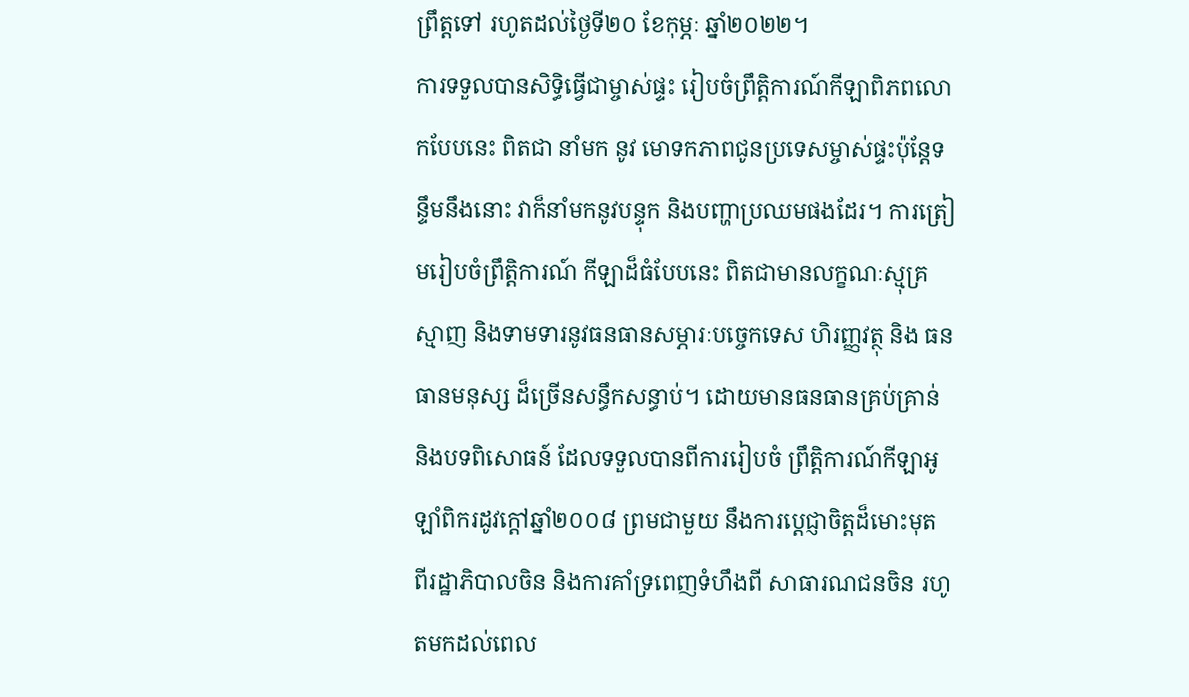ព្រឹត្តទៅ រហូតដល់ថ្ងៃទី២០ ខែកុម្ភៈ ឆ្នាំ២០២២។
ការទទួលបានសិទ្ធិធ្វើជាម្ចាស់ផ្ទះ រៀបចំព្រឹត្តិការណ៍កីឡាពិភពលោកបែបនេះ ពិតជា នាំមក នូវ មោទកភាពជូនប្រទេសម្ចាស់ផ្ទះប៉ុន្តែទន្ទឹមនឹងនោះ វាក៏នាំមកនូវបន្ទុក និងបញ្ហាប្រឈមផងដែរ។ ការត្រៀមរៀបចំព្រឹត្តិការណ៍ កីឡាដ៏ធំបែបនេះ ពិតជាមានលក្ខណៈស្មុគ្រស្មាញ និងទាមទារនូវធនធានសម្ភារៈបច្ចេកទេស ហិរញ្ញវត្ថុ និង ធនធានមនុស្ស ដ៏ច្រើនសន្ធឹកសន្ធាប់។ ដោយមានធនធានគ្រប់គ្រាន់ និងបទពិសោធន៍ ដែលទទួលបានពីការរៀបចំ ព្រឹត្តិការណ៍កីឡាអូឡាំពិករដូវក្ដៅឆ្នាំ២០០៨ ព្រមជាមួយ នឹងការប្ដេជ្ញាចិត្តដ៏មោះមុត ពីរដ្ឋាភិបាលចិន និងការគាំទ្រពេញទំហឹងពី សាធារណជនចិន រហូតមកដល់ពេល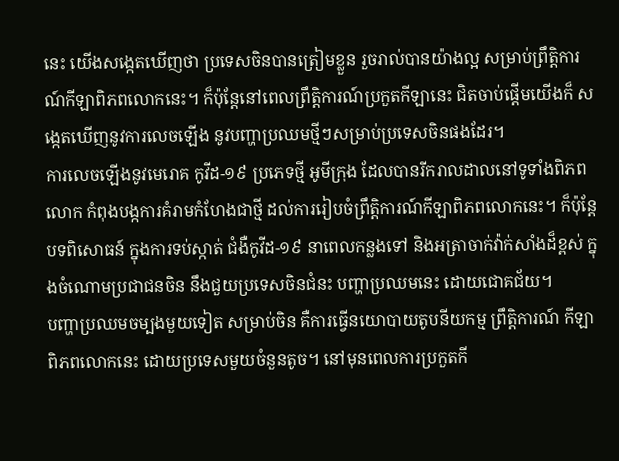នេះ យើងសង្កេតឃើញថា ប្រទេសចិនបានត្រៀមខ្លួន រួចរាល់បានយ៉ាងល្អ សម្រាប់ព្រឹត្តិការណ៍កីឡាពិភពលោកនេះ។ ក៏ប៉ុន្តែនៅពេលព្រឹត្តិការណ៍ប្រកួតកីឡានេះ ជិតចាប់ផ្ដើមយើងក៏ សង្កេតឃើញនូវការលេចឡើង នូវបញ្ហាប្រឈមថ្មីៗសម្រាប់ប្រទេសចិនផងដែរ។
ការលេចឡើងនូវមេរោគ កូវីដ-១៩ ប្រភេទថ្មី អូមីក្រុង ដែលបានរីករាលដាលនៅទូទាំងពិភពលោក កំពុងបង្កការគំរាមកំហែងជាថ្មី ដល់ការរៀបចំព្រឹត្តិការណ៍កីឡាពិភពលោកនេះ។ ក៏ប៉ុន្តែបទពិសោធន៍ ក្នុងការទប់ស្កាត់ ជំងឺកូវីដ-១៩ នាពេលកន្លងទៅ និងអត្រាចាក់វ៉ាក់សាំងដ៏ខ្ពស់ ក្នុងចំណោមប្រជាជនចិន នឹងជួយប្រទេសចិនជំនះ បញ្ហាប្រឈមនេះ ដោយជោគជ័យ។
បញ្ហាប្រឈមចម្បងមួយទៀត សម្រាប់ចិន គឺការធ្វើនយោបាយតូបនីយកម្ម ព្រឹត្តិការណ៍ កីឡាពិភពលោកនេះ ដោយប្រទេសមួយចំនួនតូច។ នៅមុនពេលការប្រកួតកី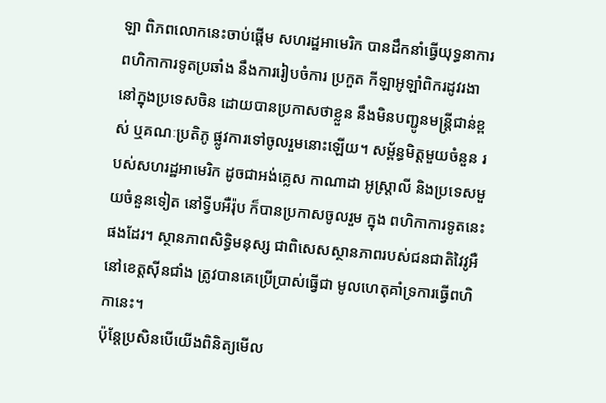ឡា ពិភពលោកនេះចាប់ផ្ដើម សហរដ្ឋអាមេរិក បានដឹកនាំធ្វើយុទ្ធនាការ ពហិកាការទូតប្រឆាំង នឹងការរៀបចំការ ប្រកួត កីឡាអូឡាំពិករដូវរងា នៅក្នុងប្រទេសចិន ដោយបានប្រកាសថាខ្លួន នឹងមិនបញ្ជូនមន្ត្រីជាន់ខ្ពស់ ឬគណៈប្រតិភូ ផ្លូវការទៅចូលរួមនោះឡើយ។ សម្ព័ន្ធមិត្តមួយចំនួន របស់សហរដ្ឋអាមេរិក ដូចជាអង់គ្លេស កាណាដា អូស្រ្តាលី និងប្រទេសមួយចំនួនទៀត នៅទ្វីបអឺរ៉ុប ក៏បានប្រកាសចូលរួម ក្នុង ពហិកាការទូតនេះផងដែរ។ ស្ថានភាពសិទ្ធិមនុស្ស ជាពិសេសស្ថានភាពរបស់ជនជាតិវៃវូអឺ នៅខេត្តស៊ីនជាំង ត្រូវបានគេប្រើប្រាស់ធ្វើជា មូលហេតុគាំទ្រការធ្វើពហិកានេះ។
ប៉ុន្តែប្រសិនបើយើងពិនិត្យមើល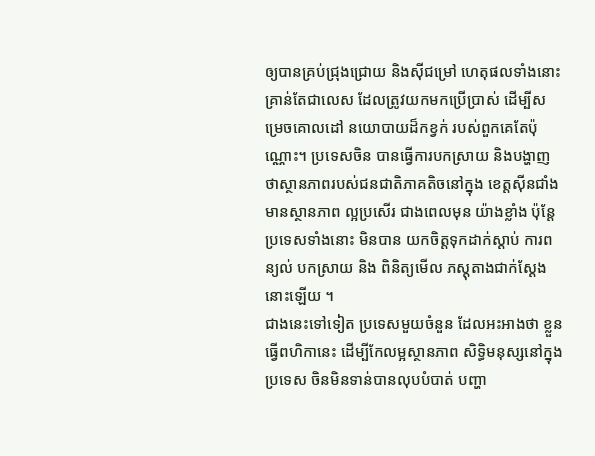ឲ្យបានគ្រប់ជ្រុងជ្រោយ និងស៊ីជម្រៅ ហេតុផលទាំងនោះ គ្រាន់តែជាលេស ដែលត្រូវយកមកប្រើប្រាស់ ដើម្បីសម្រេចគោលដៅ នយោបាយដ៏កខ្វក់ របស់ពួកគេតែប៉ុណ្ណោះ។ ប្រទេសចិន បានធ្វើការបកស្រាយ និងបង្ហាញថាស្ថានភាពរបស់ជនជាតិភាគតិចនៅក្នុង ខេត្តស៊ីនជាំង មានស្ថានភាព ល្អប្រសើរ ជាងពេលមុន យ៉ាងខ្លាំង ប៉ុន្តែប្រទេសទាំងនោះ មិនបាន យកចិត្តទុកដាក់ស្ដាប់ ការពន្យល់ បកស្រាយ និង ពិនិត្យមើល ភស្តុតាងជាក់ស្ដែងនោះឡើយ ។
ជាងនេះទៅទៀត ប្រទេសមួយចំនួន ដែលអះអាងថា ខ្លួនធ្វើពហិកានេះ ដើម្បីកែលម្អស្ថានភាព សិទ្ធិមនុស្សនៅក្នុង ប្រទេស ចិនមិនទាន់បានលុបបំបាត់ បញ្ហា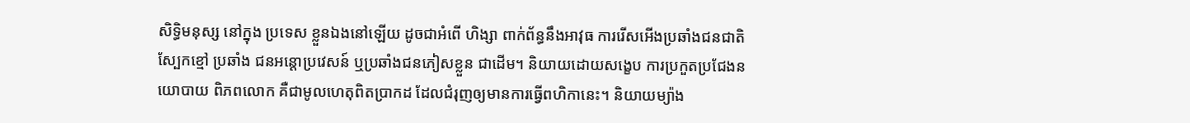សិទ្ធិមនុស្ស នៅក្នុង ប្រទេស ខ្លួនឯងនៅឡើយ ដូចជាអំពើ ហិង្សា ពាក់ព័ន្ធនឹងអាវុធ ការរើសអើងប្រឆាំងជនជាតិស្បែកខ្មៅ ប្រឆាំង ជនអន្តោប្រវេសន៍ ឬប្រឆាំងជនភៀសខ្លួន ជាដើម។ និយាយដោយសង្ខេប ការប្រកួតប្រជែងនយោបាយ ពិភពលោក គឺជាមូលហេតុពិតប្រាកដ ដែលជំរុញឲ្យមានការធ្វើពហិកានេះ។ និយាយម្យ៉ាង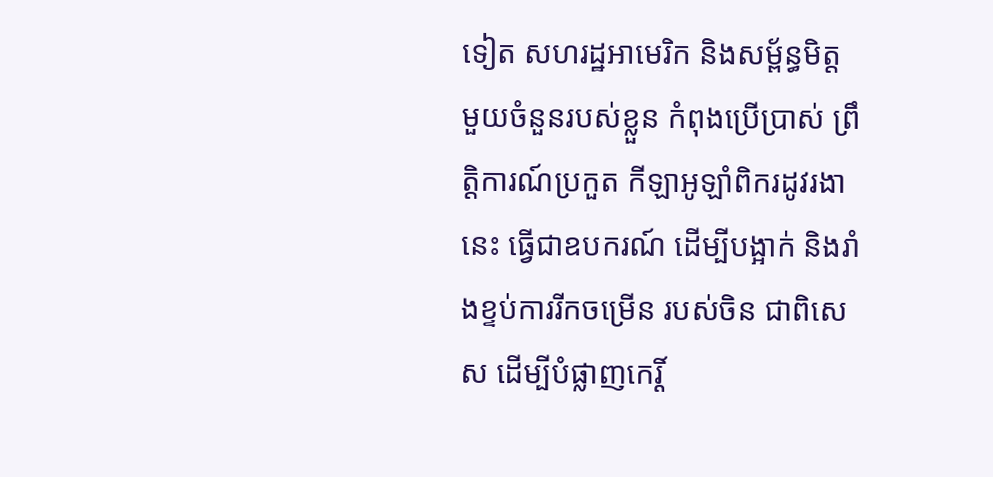ទៀត សហរដ្ឋអាមេរិក និងសម្ព័ន្ធមិត្ត មួយចំនួនរបស់ខ្លួន កំពុងប្រើប្រាស់ ព្រឹត្តិការណ៍ប្រកួត កីឡាអូឡាំពិករដូវរងានេះ ធ្វើជាឧបករណ៍ ដើម្បីបង្អាក់ និងរាំងខ្ទប់ការរីកចម្រើន របស់ចិន ជាពិសេស ដើម្បីបំផ្លាញកេរ្តិ៍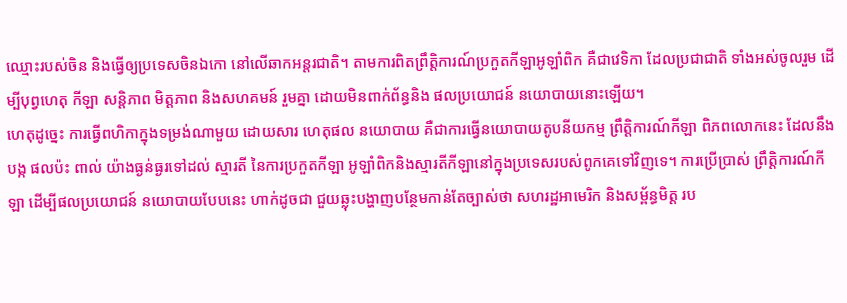ឈ្មោះរបស់ចិន និងធ្វើឲ្យប្រទេសចិនឯកោ នៅលើឆាកអន្តរជាតិ។ តាមការពិតព្រឹត្តិការណ៍ប្រកួតកីឡាអូឡាំពិក គឺជាវេទិកា ដែលប្រជាជាតិ ទាំងអស់ចូលរួម ដើម្បីបុព្វហេតុ កីឡា សន្តិភាព មិត្តភាព និងសហគមន៍ រួមគ្នា ដោយមិនពាក់ព័ន្ធនិង ផលប្រយោជន៍ នយោបាយនោះឡើយ។
ហេតុដូច្នេះ ការធ្វើពហិកាក្នុងទម្រង់ណាមួយ ដោយសារ ហេតុផល នយោបាយ គឺជាការធ្វើនយោបាយតូបនីយកម្ម ព្រឹត្តិការណ៍កីឡា ពិភពលោកនេះ ដែលនឹងបង្ក ផលប៉ះ ពាល់ យ៉ាងធ្ងន់ធ្ងរទៅដល់ ស្មារតី នៃការប្រកួតកីឡា អូឡាំពិកនិងស្មារតីកីឡានៅក្នុងប្រទេសរបស់ពូកគេទៅវិញទេ។ ការប្រើប្រាស់ ព្រឹត្តិការណ៍កីឡា ដើម្បីផលប្រយោជន៍ នយោបាយបែបនេះ ហាក់ដូចជា ជួយឆ្លុះបង្ហាញបន្ថែមកាន់តែច្បាស់ថា សហរដ្ឋអាមេរិក និងសម្ព័ន្ធមិត្ត រប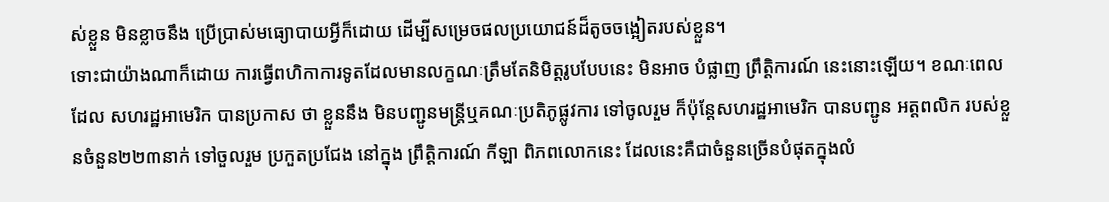ស់ខ្លួន មិនខ្លាចនឹង ប្រើប្រាស់មធ្យោបាយអ្វីក៏ដោយ ដើម្បីសម្រេចផលប្រយោជន៍ដ៏តូចចង្អៀតរបស់ខ្លួន។
ទោះជាយ៉ាងណាក៏ដោយ ការធ្វើពហិកាការទូតដែលមានលក្ខណៈត្រឹមតែនិមិត្តរូបបែបនេះ មិនអាច បំផ្លាញ ព្រឹត្តិការណ៍ នេះនោះឡើយ។ ខណៈពេលដែល សហរដ្ឋអាមេរិក បានប្រកាស ថា ខ្លួននឹង មិនបញ្ជូនមន្ត្រីឬគណៈប្រតិភូផ្លូវការ ទៅចូលរួម ក៏ប៉ុន្តែសហរដ្ឋអាមេរិក បានបញ្ជូន អត្តពលិក របស់ខ្លួនចំនួន២២៣នាក់ ទៅចួលរួម ប្រកួតប្រជែង នៅក្នុង ព្រឹត្តិការណ៍ កីឡា ពិភពលោកនេះ ដែលនេះគឺជាចំនួនច្រើនបំផុតក្នុងលំ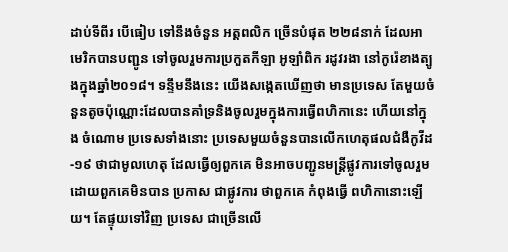ដាប់ទីពីរ បើធៀប ទៅនឹងចំនួន អត្តពលិក ច្រើនបំផុត ២២៨នាក់ ដែលអាមេរិកបានបញ្ជូន ទៅចូលរួមការប្រកួតកីឡា អូឡាំពិក រដូវរងា នៅកូរ៉េខាងត្បូងក្នុងឆ្នាំ២០១៨។ ទន្ទឹមនឹងនេះ យើងសង្កេតឃើញថា មានប្រទេស តែមួយចំនួនតូចប៉ុណ្ណោះដែលបានគាំទ្រនិងចូលរួមក្នុងការធ្វើពហិកានេះ ហើយនៅក្នុង ចំណោម ប្រទេសទាំងនោះ ប្រទេសមួយចំនួនបានលើកហេតុផលជំងឺកូវីដ-១៩ ថាជាមូលហេតុ ដែលធ្វើឲ្យពួកគេ មិនអាចបញ្ជូនមន្ត្រីផ្លូវការទៅចូលរួម ដោយពួកគេមិនបាន ប្រកាស ជាផ្លូវការ ថាពួកគេ កំពុងធ្វើ ពហិកានោះឡើយ។ តែផ្ទុយទៅវិញ ប្រទេស ជាច្រើនលើ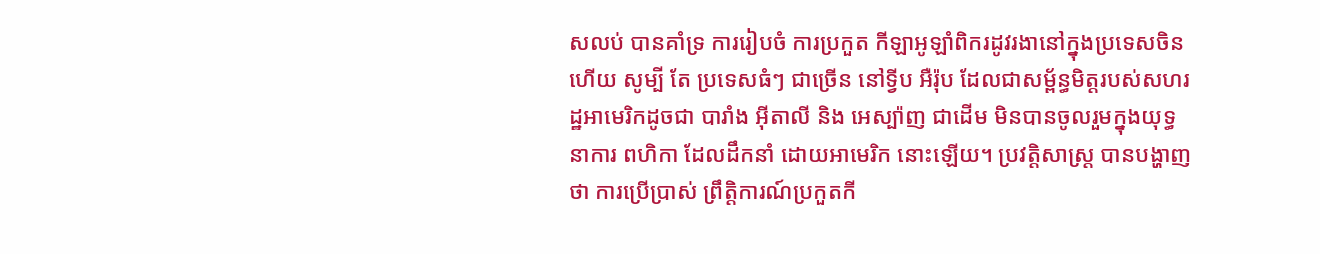សលប់ បានគាំទ្រ ការរៀបចំ ការប្រកួត កីឡាអូឡាំពិករដូវរងានៅក្នុងប្រទេសចិន ហើយ សូម្បី តែ ប្រទេសធំៗ ជាច្រើន នៅទ្វីប អឺរ៉ុប ដែលជាសម្ព័ន្ធមិត្តរបស់សហរដ្ឋអាមេរិកដូចជា បារាំង អ៊ីតាលី និង អេស្ប៉ាញ ជាដើម មិនបានចូលរួមក្នុងយុទ្ធនាការ ពហិកា ដែលដឹកនាំ ដោយអាមេរិក នោះឡើយ។ ប្រវត្តិសាស្រ្ត បានបង្ហាញថា ការប្រើប្រាស់ ព្រឹត្តិការណ៍ប្រកួតកី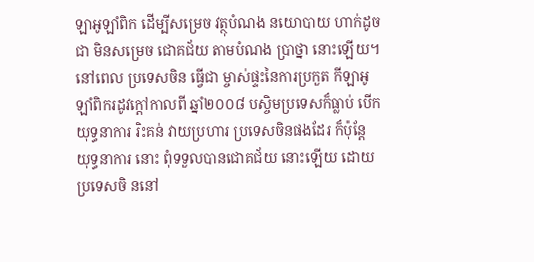ឡាអូឡាំពិក ដើម្បីសម្រេច វត្ថុបំណង នយោបាយ ហាក់ដូចជា មិនសម្រេច ជោគជ័យ តាមបំណង ប្រាថ្នា នោះឡើយ។ នៅពេល ប្រទេសចិន ធ្វើជា ម្ចាស់ផ្ទះនៃការប្រកួត កីឡាអូឡាំពិករដូវក្ដៅកាលពី ឆ្នាំ២០០៨ បស្ចិមប្រទេសក៏ធ្លាប់ បើកយុទ្ធនាការ រិះគន់ វាយប្រហារ ប្រទេសចិនផងដែរ ក៏ប៉ុន្តែ យុទ្ធនាការ នោះ ពុំទទួលបានជោគជ័យ នោះឡើយ ដោយប្រទេសចិ ននៅ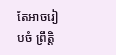តែអាចរៀបចំ ព្រឹត្តិ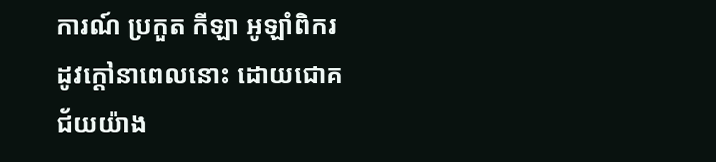ការណ៍ ប្រកួត កីឡា អូឡាំពិករដូវក្ដៅនាពេលនោះ ដោយជោគជ័យយ៉ាង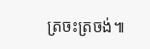ត្រចះត្រចង់៕